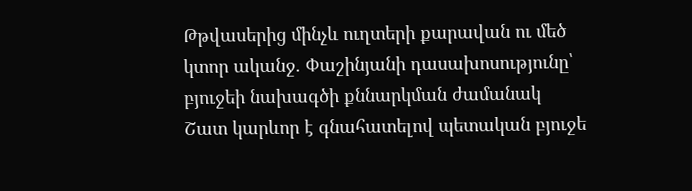Թթվասերից մինչև ուղտերի քարավան ու մեծ կտոր ականջ. Փաշինյանի դասախոսությունը՝ բյուջեի նախագծի քննարկման ժամանակ
Շատ կարևոր է գնահատելով պետական բյուջե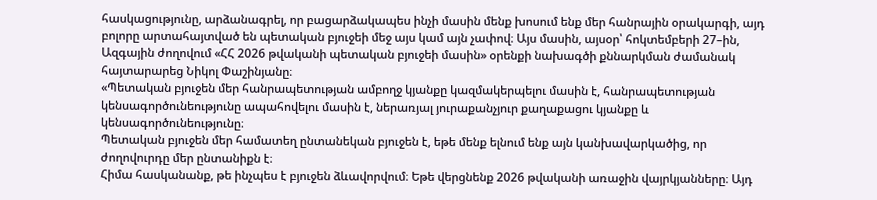հասկացությունը, արձանագրել, որ բացարձակապես ինչի մասին մենք խոսում ենք մեր հանրային օրակարգի, այդ բոլորը արտահայտված են պետական բյուջեի մեջ այս կամ այն չափով։ Այս մասին, այսօր՝ հոկտեմբերի 27–ին, Ազգային ժողովում «ՀՀ 2026 թվականի պետական բյուջեի մասին» օրենքի նախագծի քննարկման ժամանակ հայտարարեց Նիկոլ Փաշինյանը։
«Պետական բյուջեն մեր հանրապետության ամբողջ կյանքը կազմակերպելու մասին է, հանրապետության կենսագործունեությունը ապահովելու մասին է, ներառյալ յուրաքանչյուր քաղաքացու կյանքը և կենսագործունեությունը։
Պետական բյուջեն մեր համատեղ ընտանեկան բյուջեն է, եթե մենք ելնում ենք այն կանխավարկածից, որ ժողովուրդը մեր ընտանիքն է։
Հիմա հասկանանք, թե ինչպես է բյուջեն ձևավորվում։ Եթե վերցնենք 2026 թվականի առաջին վայրկյանները։ Այդ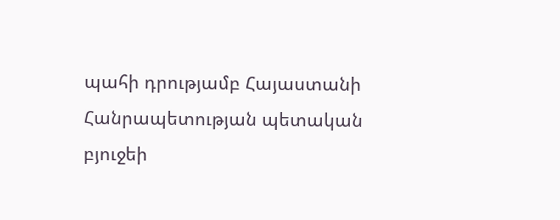պահի դրությամբ Հայաստանի Հանրապետության պետական բյուջեի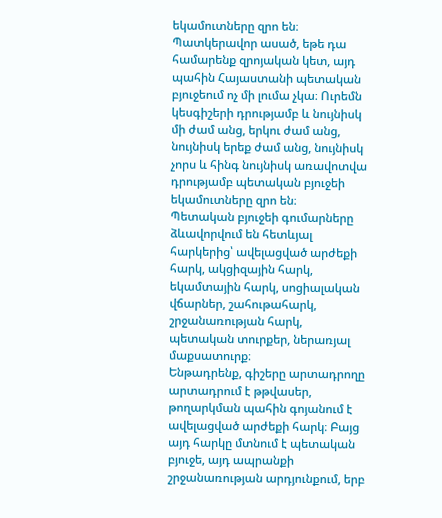եկամուտները զրո են։ Պատկերավոր ասած, եթե դա համարենք զրոյական կետ, այդ պահին Հայաստանի պետական բյուջեում ոչ մի լումա չկա։ Ուրեմն կեսգիշերի դրությամբ և նույնիսկ մի ժամ անց, երկու ժամ անց, նույնիսկ երեք ժամ անց, նույնիսկ չորս և հինգ նույնիսկ առավոտվա դրությամբ պետական բյուջեի եկամուտները զրո են։
Պետական բյուջեի գումարները ձևավորվում են հետևյալ հարկերից՝ ավելացված արժեքի հարկ, ակցիզային հարկ, եկամտային հարկ, սոցիալական վճարներ, շահութահարկ, շրջանառության հարկ, պետական տուրքեր, ներառյալ մաքսատուրք։
Ենթադրենք, գիշերը արտադրողը արտադրում է թթվասեր, թողարկման պահին գոյանում է ավելացված արժեքի հարկ։ Բայց այդ հարկը մտնում է պետական բյուջե, այդ ապրանքի շրջանառության արդյունքում, երբ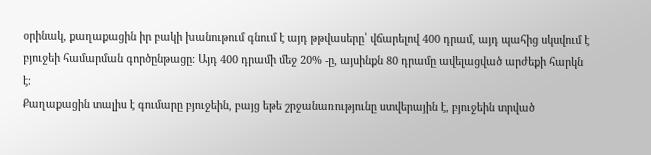օրինակ, քաղաքացին իր բակի խանութում գնում է այդ թթվասերը՝ վճարելով 400 դրամ, այդ պահից սկսվում է բյուջեի համարման գործընթացը։ Այդ 400 դրամի մեջ 20% -ը, այսինքն 80 դրամը ավելացված արժեքի հարկն է։
Քաղաքացին տալիս է գումարը բյուջեին, բայց եթե շրջանառությունը ստվերային է, բյուջեին տրված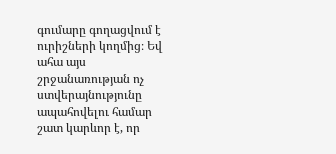գումարը գողացվում է ուրիշների կողմից։ Եվ ահա այս շրջանառության ոչ ստվերայնությունը ապահովելու համար շատ կարևոր է, որ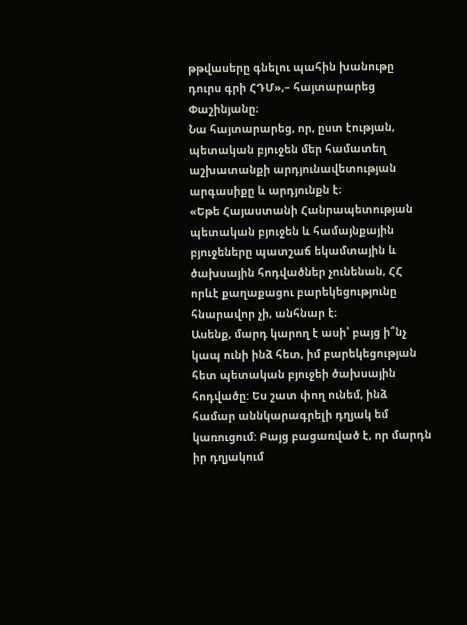թթվասերը գնելու պահին խանութը դուրս գրի ՀԴՄ»,– հայտարարեց Փաշինյանը։
Նա հայտարարեց, որ, ըստ էության, պետական բյուջեն մեր համատեղ աշխատանքի արդյունավետության արգասիքը և արդյունքն է։
«Եթե Հայաստանի Հանրապետության պետական բյուջեն և համայնքային բյուջեները պատշաճ եկամտային և ծախսային հոդվածներ չունենան, ՀՀ որևէ քաղաքացու բարեկեցությունը հնարավոր չի, անհնար է։
Ասենք, մարդ կարող է ասի՝ բայց ի՞նչ կապ ունի ինձ հետ, իմ բարեկեցության հետ պետական բյուջեի ծախսային հոդվածը: Ես շատ փող ունեմ, ինձ համար աննկարագրելի դղյակ եմ կառուցում: Բայց բացառված է, որ մարդն իր դղյակում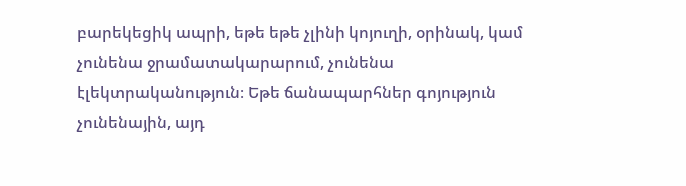բարեկեցիկ ապրի, եթե եթե չլինի կոյուղի, օրինակ, կամ չունենա ջրամատակարարում, չունենա էլեկտրականություն։ Եթե ճանապարհներ գոյություն չունենային, այդ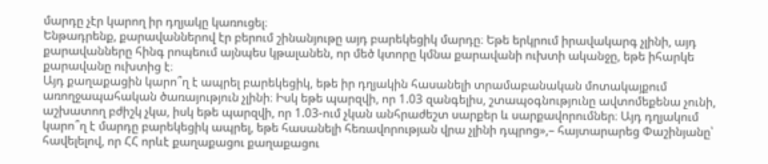մարդը չէր կարող իր դղյակը կառուցել։
Ենթադրենք, քարավաններով էր բերում շինանյութը այդ բարեկեցիկ մարդը։ Եթե երկրում իրավակարգ չլինի, այդ քարավանները հինգ րոպեում այնպես կթալանեն, որ մեծ կտորը կմնա քարավանի ուխտի ականջը, եթե իհարկե քարավանը ուխտից է։
Այդ քաղաքացին կարո՞ղ է ապրել բարեկեցիկ, եթե իր դղյակին հասանելի տրամաբանական մոտակայքում առողջապահական ծառայություն չլինի։ Իսկ եթե պարզվի, որ 1.03 զանգելիս, շտապօգնությունը ավտոմեքենա չունի, աշխատող բժիշկ չկա, իսկ եթե պարզվի, որ 1.03-ում չկան անհրաժեշտ սարքեր և սարքավորումներ։ Այդ դղյակում կարո՞ղ է մարդը բարեկեցիկ ապրել, եթե հասանելի հեռավորության վրա չլինի դպրոց»,– հայտարարեց Փաշինյանը՝ հավելելով, որ ՀՀ որևէ քաղաքացու քաղաքացու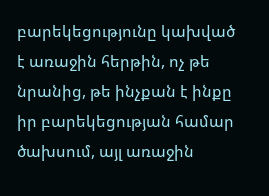բարեկեցությունը կախված է առաջին հերթին, ոչ թե նրանից, թե ինչքան է ինքը իր բարեկեցության համար ծախսում, այլ առաջին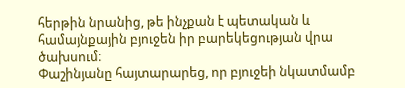հերթին նրանից, թե ինչքան է պետական և համայնքային բյուջեն իր բարեկեցության վրա ծախսում։
Փաշինյանը հայտարարեց, որ բյուջեի նկատմամբ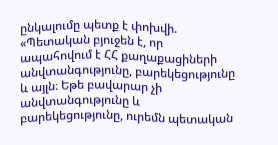ընկալումը պետք է փոխվի. «Պետական բյուջեն է, որ ապահովում է ՀՀ քաղաքացիների անվտանգությունը, բարեկեցությունը և այլն։ Եթե բավարար չի անվտանգությունը և բարեկեցությունը, ուրեմն պետական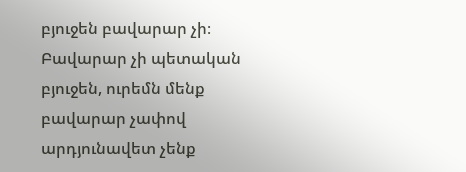բյուջեն բավարար չի։ Բավարար չի պետական բյուջեն, ուրեմն մենք բավարար չափով արդյունավետ չենք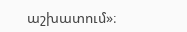աշխատում»։